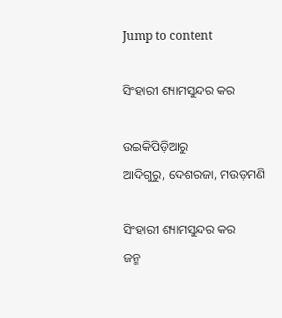Jump to content

ସିଂହାରୀ ଶ୍ୟାମସୁନ୍ଦର କର

ଉଇକିପିଡ଼ିଆ‌ରୁ
ଆଦିଗୁରୁ, ଦେଶରଜା, ମଉଡ଼ମଣି

ସିଂହାରୀ ଶ୍ୟାମସୁନ୍ଦର କର
ଜନ୍ମ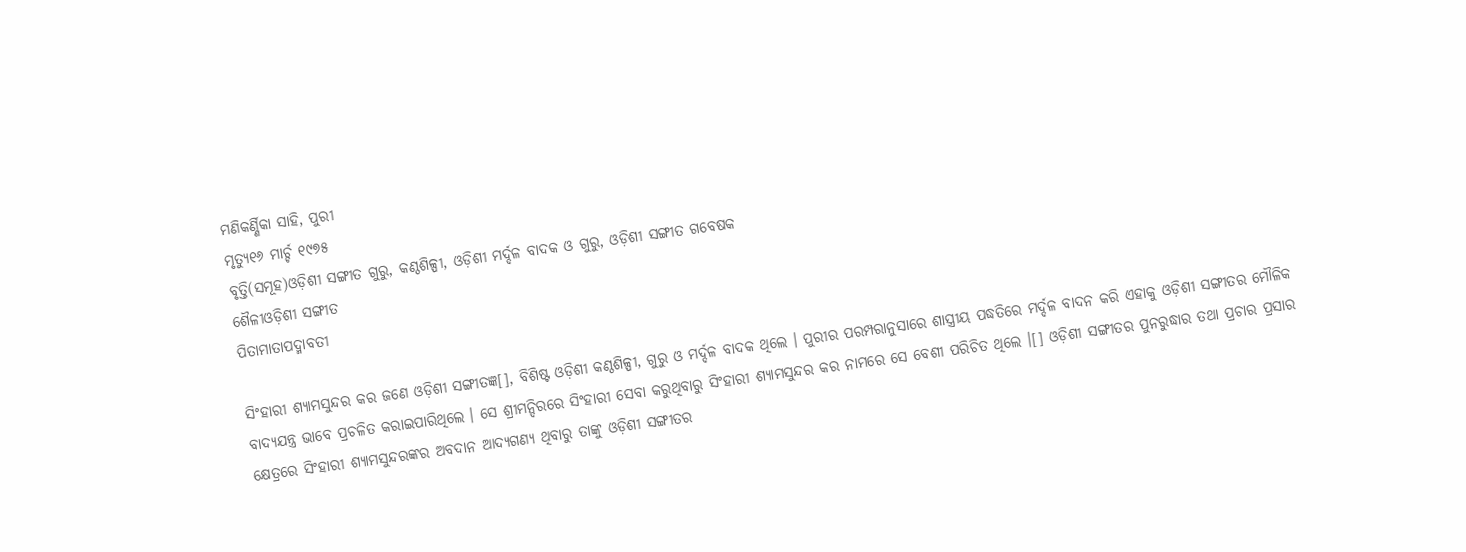ମଣିକର୍ଣ୍ଣିକା ସାହି, ପୁରୀ
ମୃତ୍ୟୁ୧୬ ମାର୍ଚ୍ଚ ୧୯୭୫
ବୃତ୍ତି(ସମୂହ)ଓଡ଼ିଶୀ ସଙ୍ଗୀତ ଗୁରୁ, କଣ୍ଠଶିଳ୍ପୀ, ଓଡ଼ିଶୀ ମର୍ଦ୍ଦଳ ବାଦକ ଓ ଗୁରୁ, ଓଡ଼ିଶୀ ସଙ୍ଗୀତ ଗବେଷକ
ଶୈଳୀଓଡ଼ିଶୀ ସଙ୍ଗୀତ
ପିତାମାତାପଦ୍ମାବତୀ

ସିଂହାରୀ ଶ୍ୟାମସୁନ୍ଦର କର ଜଣେ ଓଡ଼ିଶୀ ସଙ୍ଗୀତଜ୍ଞ[], ବିଶିଷ୍ଟ ଓଡ଼ିଶୀ କଣ୍ଠଶିଳ୍ପୀ, ଗୁରୁ ଓ ମର୍ଦ୍ଦଳ ବାଦକ ଥିଲେ । ପୁରୀର ପରମ୍ପରାନୁସାରେ ଶାସ୍ତ୍ରୀୟ ପଦ୍ଧତିରେ ମର୍ଦ୍ଦଳ ବାଦନ କରି ଏହାକୁ ଓଡ଼ିଶୀ ସଙ୍ଗୀତର ମୌଳିକ ବାଦ୍ୟଯନ୍ତ୍ର ଭାବେ ପ୍ରଚଳିତ କରାଇପାରିଥିଲେ । ସେ ଶ୍ରୀମନ୍ଦିରରେ ସିଂହାରୀ ସେବା କରୁଥିବାରୁ ସିଂହାରୀ ଶ୍ୟାମସୁନ୍ଦର କର ନାମରେ ସେ ବେଶୀ ପରିଚିତ ଥିଲେ ।[] ଓଡ଼ିଶୀ ସଙ୍ଗୀତର ପୁନରୁଦ୍ଧାର ତଥା ପ୍ରଚାର ପ୍ରସାର କ୍ଷେତ୍ରରେ ସିଂହାରୀ ଶ୍ୟାମସୁନ୍ଦରଙ୍କର ଅବଦାନ ଆଦ୍ୟଗଣ୍ୟ ଥିବାରୁ ତାଙ୍କୁ ଓଡ଼ିଶୀ ସଙ୍ଗୀତର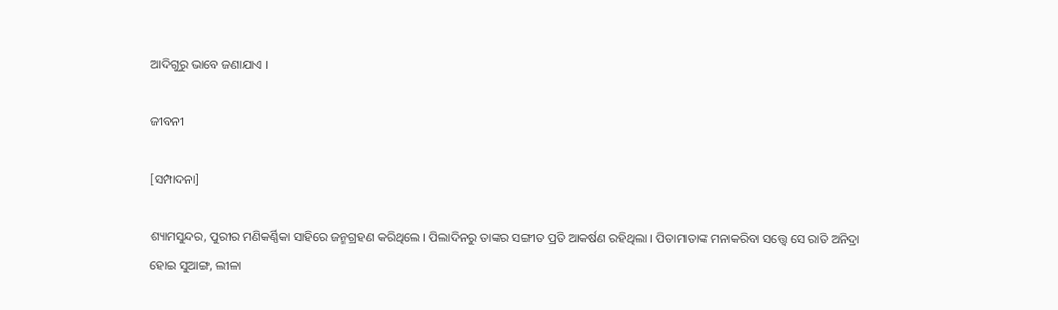ଆଦିଗୁରୁ ଭାବେ ଜଣାଯାଏ ।

ଜୀବନୀ

[ସମ୍ପାଦନା]

ଶ୍ୟାମସୁନ୍ଦର, ପୁରୀର ମଣିକର୍ଣ୍ଣିକା ସାହିରେ ଜନ୍ମଗ୍ରହଣ କରିଥିଲେ । ପିଲାଦିନରୁ ତାଙ୍କର ସଙ୍ଗୀତ ପ୍ରତି ଆକର୍ଷଣ ରହିଥିଲା । ପିତାମାତାଙ୍କ ମନାକରିବା ସତ୍ତ୍ୱେ ସେ ରାତି ଅନିଦ୍ରା ହୋଇ ସୁଆଙ୍ଗ, ଲୀଳା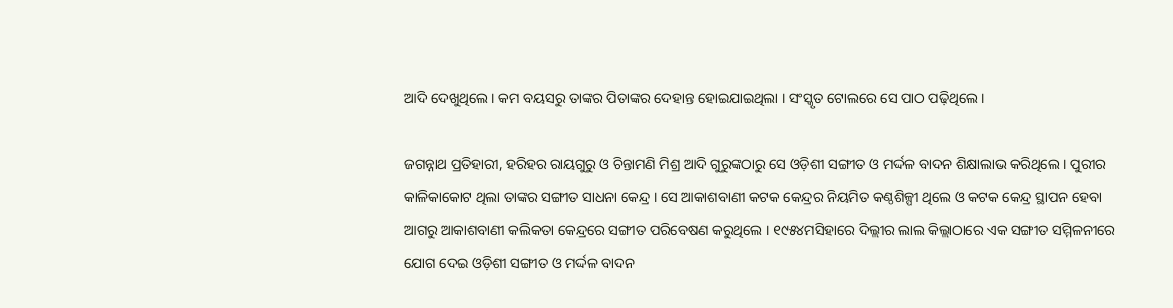ଆଦି ଦେଖୁଥିଲେ । କମ ବୟସରୁ ତାଙ୍କର ପିତାଙ୍କର ଦେହାନ୍ତ ହୋଇଯାଇଥିଲା । ସଂସ୍କୃତ ଟୋଲରେ ସେ ପାଠ ପଢ଼ିଥିଲେ ।

ଜଗନ୍ନାଥ ପ୍ରତିହାରୀ, ହରିହର ରାୟଗୁରୁ ଓ ଚିନ୍ତାମଣି ମିଶ୍ର ଆଦି ଗୁରୁଙ୍କଠାରୁ ସେ ଓଡ଼ିଶୀ ସଙ୍ଗୀତ ଓ ମର୍ଦ୍ଦଳ ବାଦନ ଶିକ୍ଷାଲାଭ କରିଥିଲେ । ପୁରୀର କାଳିକାକୋଟ ଥିଲା ତାଙ୍କର ସଙ୍ଗୀତ ସାଧନା କେନ୍ଦ୍ର । ସେ ଆକାଶବାଣୀ କଟକ କେନ୍ଦ୍ରର ନିୟମିତ କଣ୍ଠଶିଳ୍ପୀ ଥିଲେ ଓ କଟକ କେନ୍ଦ୍ର ସ୍ଥାପନ ହେବା ଆଗରୁ ଆକାଶବାଣୀ କଲିକତା କେନ୍ଦ୍ରରେ ସଙ୍ଗୀତ ପରିବେଷଣ କରୁଥିଲେ । ୧୯୫୪ମସିହାରେ ଦିଲ୍ଲୀର ଲାଲ କିଲ୍ଲାଠାରେ ଏକ ସଙ୍ଗୀତ ସମ୍ମିଳନୀରେ ଯୋଗ ଦେଇ ଓଡ଼ିଶୀ ସଙ୍ଗୀତ ଓ ମର୍ଦ୍ଦଳ ବାଦନ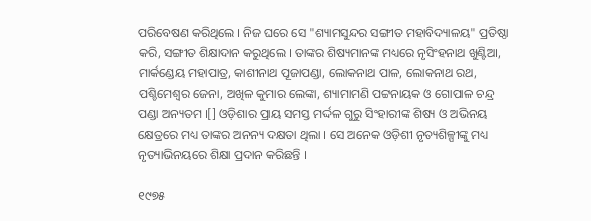ପରିବେଷଣ କରିଥିଲେ । ନିଜ ଘରେ ସେ "ଶ୍ୟାମସୁନ୍ଦର ସଙ୍ଗୀତ ମହାବିଦ୍ୟାଳୟ" ପ୍ରତିଷ୍ଠା କରି, ସଙ୍ଗୀତ ଶିକ୍ଷାଦାନ କରୁଥିଲେ । ତାଙ୍କର ଶିଷ୍ୟମାନଙ୍କ ମଧ୍ୟରେ ନୃସିଂହନାଥ ଖୁଣ୍ଟିଆ, ମାର୍କଣ୍ଡେୟ ମହାପାତ୍ର, କାଶୀନାଥ ପୂଜାପଣ୍ଡା, ଲୋକନାଥ ପାଳ, ଲୋକନାଥ ରଥ, ପଶ୍ଚିମେଶ୍ୱର ଜେନା, ଅଖିଳ କୁମାର ଲେଙ୍କା, ଶ୍ୟାମାମଣି ପଟ୍ଟନାୟକ ଓ ଗୋପାଳ ଚନ୍ଦ୍ର ପଣ୍ଡା ଅନ୍ୟତମ ।[] ଓଡ଼ିଶାର ପ୍ରାୟ ସମସ୍ତ ମର୍ଦ୍ଦଳ ଗୁରୁ ସିଂହାରୀଙ୍କ ଶିଷ୍ୟ ଓ ଅଭିନୟ କ୍ଷେତ୍ରରେ ମଧ୍ୟ ତାଙ୍କର ଅନନ୍ୟ ଦକ୍ଷତା ଥିଲା । ସେ ଅନେକ ଓଡ଼ିଶୀ ନୃତ୍ୟଶିଳ୍ପୀଙ୍କୁ ମଧ୍ୟ ନୃତ୍ୟାଭିନୟରେ ଶିକ୍ଷା ପ୍ରଦାନ କରିଛନ୍ତି ।

୧୯୭୫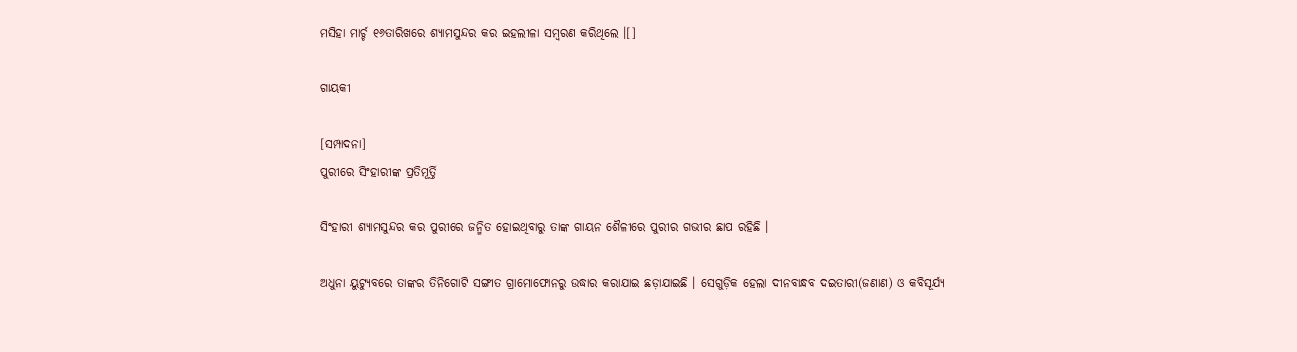ମସିହା ମାର୍ଚ୍ଚ ୧୬ତାରିଖରେ ଶ୍ୟାମସୁନ୍ଦର କର ଇହଲୀଳା ସମ୍ବରଣ କରିଥିଲେ ।[]

ଗାୟକୀ

[ସମ୍ପାଦନା]
ପୁରୀରେ ସିଂହାରୀଙ୍କ ପ୍ରତିମୂର୍ତ୍ତି

ସିଂହାରୀ ଶ୍ୟାମସୁନ୍ଦର କର ପୁରୀରେ ଜନ୍ମିତ ହୋଇଥିବାରୁ ତାଙ୍କ ଗାୟନ ଶୈଳୀରେ ପୁରୀର ଗଭୀର ଛାପ ରହିଛି ।

ଅଧୁନା ୟୁଟ୍ୟୁବରେ ତାଙ୍କର ତିନିଗୋଟି ସଙ୍ଗୀତ ଗ୍ରାମୋଫୋନରୁ ଉଦ୍ଧାର କରାଯାଇ ଛଡ଼ାଯାଇଛି । ସେଗୁଡ଼ିକ ହେଲା ଦୀନବାନ୍ଧବ ଦଇତାରୀ(ଜଣାଣ) ଓ କବିସୂର୍ଯ୍ୟ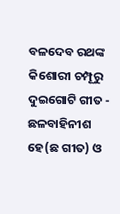ବଳଦେବ ରଥଙ୍କ କିଶୋରୀ ଚମ୍ପୂରୁ ଦୁଇଗୋଟି ଗୀତ - ଛଳବାହିନୀଶ ହେ(ଛ ଗୀତ) ଓ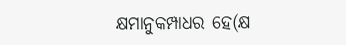କ୍ଷମାନୁକମ୍ପାଧର ହେ(କ୍ଷ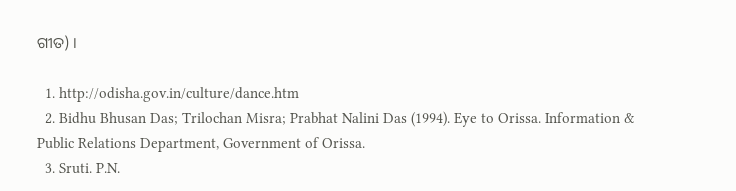ଗୀତ) ।

  1. http://odisha.gov.in/culture/dance.htm
  2. Bidhu Bhusan Das; Trilochan Misra; Prabhat Nalini Das (1994). Eye to Orissa. Information & Public Relations Department, Government of Orissa.
  3. Sruti. P.N.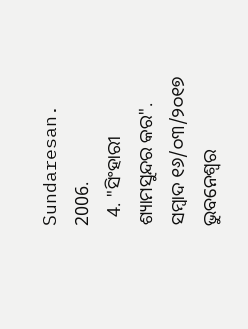Sundaresan. 2006.
  4. "ସିଂହାରୀ ଶ୍ୟାମସୁନ୍ଦର କର". ସମ୍ବାଦ ୧୬/୦୩/୨୦୧୭ ଭୁବନେଶ୍ୱର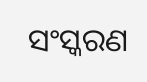ସଂସ୍କରଣ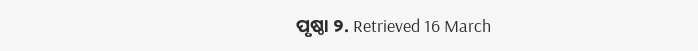ପୃଷ୍ଠା ୨. Retrieved 16 March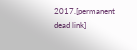2017.[permanent dead link]